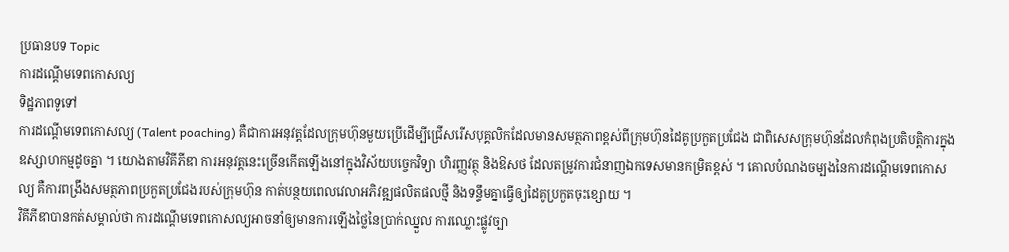ប្រធានបទ Topic
ការដណ្តើមទេពកោសល្យ
ទិដ្ឋភាពទូទៅ
ការដណ្តើមទេពកោសល្យ (Talent poaching) គឺជាការអនុវត្តដែលក្រុមហ៊ុនមួយប្រើដើម្បីជ្រើសរើសបុគ្គលិកដែលមានសមត្ថភាពខ្ពស់ពីក្រុមហ៊ុនដៃគូប្រកួតប្រជែង ជាពិសេសក្រុមហ៊ុនដែលកំពុងប្រតិបត្តិការក្នុងឧស្សាហកម្មដូចគ្នា ។ យោងតាមវិគីភីឌា ការអនុវត្តនេះច្រើនកើតឡើងនៅក្នុងវិស័យបច្ចេកវិទ្យា ហិរញ្ញវត្ថុ និងឱសថ ដែលតម្រូវការជំនាញឯកទេសមានកម្រិតខ្ពស់ ។ គោលបំណងចម្បងនៃការដណ្តើមទេពកោសល្យ គឺការពង្រឹងសមត្ថភាពប្រកួតប្រជែងរបស់ក្រុមហ៊ុន កាត់បន្ថយពេលវេលាអភិវឌ្ឍផលិតផលថ្មី និងទន្ទឹមគ្នាធ្វើឲ្យដៃគូប្រកួតចុះខ្សោយ ។
វិគីភីឌាបានកត់សម្គាល់ថា ការដណ្តើមទេពកោសល្យអាចនាំឲ្យមានការឡើងថ្លៃនៃប្រាក់ឈ្នួល ការឈ្លោះផ្លូវច្បា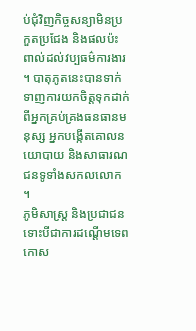ប់ជុំវិញកិច្ចសន្យាមិនប្រកួតប្រជែង និងផលប៉ះពាល់ដល់វប្បធម៌ការងារ ។ បាតុភូតនេះបានទាក់ទាញការយកចិត្តទុកដាក់ពីអ្នកគ្រប់គ្រងធនធានមនុស្ស អ្នកបង្កើតគោលនយោបាយ និងសាធារណជនទូទាំងសកលលោក ។
ភូមិសាស្ត្រ និងប្រជាជន
ទោះបីជាការដណ្តើមទេពកោស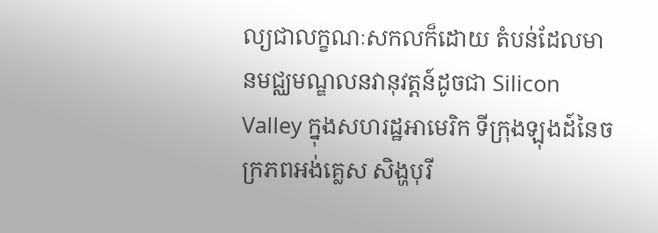ល្យជាលក្ខណៈសកលក៏ដោយ តំបន់ដែលមានមជ្ឈមណ្ឌលនវានុវត្តន៍ដូចជា Silicon Valley ក្នុងសហរដ្ឋអាមេរិក ទីក្រុងឡុងដ៍នៃចក្រភពអង់គ្លេស សិង្ហបុរី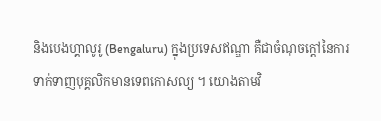និងបេងហ្គាលូរូ (Bengaluru) ក្នុងប្រទេសឥណ្ឌា គឺជាចំណុចក្តៅនៃការទាក់ទាញបុគ្គលិកមានទេពកោសល្យ ។ យោងតាមវិ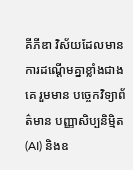គីភីឌា វិស័យដែលមានការដណ្តើមគ្នាខ្លាំងជាងគេ រួមមាន បច្ចេកវិទ្យាព័ត៌មាន បញ្ញាសិប្បនិម្មិត (AI) និងឧ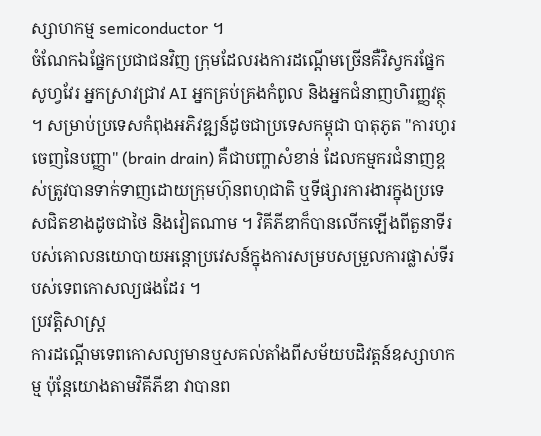ស្សាហកម្ម semiconductor ។
ចំណែកឯផ្នែកប្រជាជនវិញ ក្រុមដែលរងការដណ្តើមច្រើនគឺវិស្វករផ្នែកសូហ្វវែរ អ្នកស្រាវជ្រាវ AI អ្នកគ្រប់គ្រងកំពូល និងអ្នកជំនាញហិរញ្ញវត្ថុ ។ សម្រាប់ប្រទេសកំពុងអភិវឌ្ឍន៍ដូចជាប្រទេសកម្ពុជា បាតុភូត "ការហូរចេញនៃបញ្ញា" (brain drain) គឺជាបញ្ហាសំខាន់ ដែលកម្មករជំនាញខ្ពស់ត្រូវបានទាក់ទាញដោយក្រុមហ៊ុនពហុជាតិ ឬទីផ្សារការងារក្នុងប្រទេសជិតខាងដូចជាថៃ និងវៀតណាម ។ វិគីភីឌាក៏បានលើកឡើងពីតួនាទីរបស់គោលនយោបាយអន្តោប្រវេសន៍ក្នុងការសម្របសម្រួលការផ្លាស់ទីរបស់ទេពកោសល្យផងដែរ ។
ប្រវត្តិសាស្ត្រ
ការដណ្តើមទេពកោសល្យមានឬសគល់តាំងពីសម័យបដិវត្តន៍ឧស្សាហកម្ម ប៉ុន្តែយោងតាមវិគីភីឌា វាបានព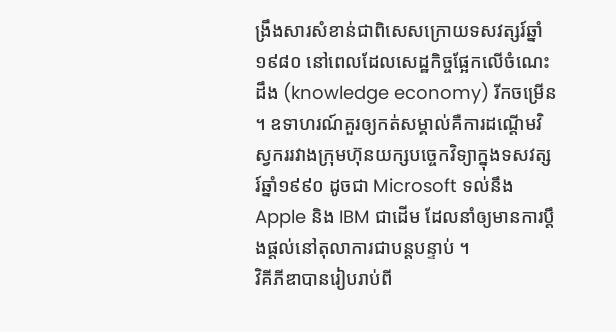ង្រឹងសារសំខាន់ជាពិសេសក្រោយទសវត្សរ៍ឆ្នាំ១៩៨០ នៅពេលដែលសេដ្ឋកិច្ចផ្អែកលើចំណេះដឹង (knowledge economy) រីកចម្រើន ។ ឧទាហរណ៍គួរឲ្យកត់សម្គាល់គឺការដណ្តើមវិស្វកររវាងក្រុមហ៊ុនយក្សបច្ចេកវិទ្យាក្នុងទសវត្សរ៍ឆ្នាំ១៩៩០ ដូចជា Microsoft ទល់នឹង Apple និង IBM ជាដើម ដែលនាំឲ្យមានការប្តឹងផ្តល់នៅតុលាការជាបន្តបន្ទាប់ ។
វិគីភីឌាបានរៀបរាប់ពី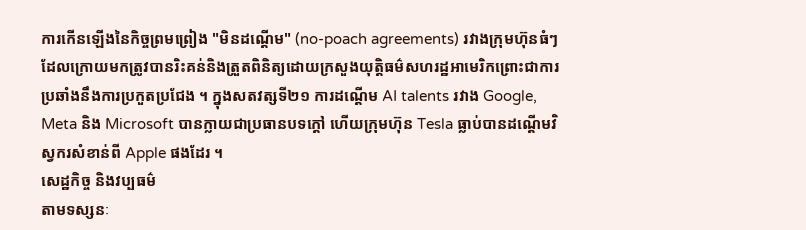ការកើនឡើងនៃកិច្ចព្រមព្រៀង "មិនដណ្តើម" (no-poach agreements) រវាងក្រុមហ៊ុនធំៗ ដែលក្រោយមកត្រូវបានរិះគន់និងត្រួតពិនិត្យដោយក្រសួងយុត្តិធម៌សហរដ្ឋអាមេរិកព្រោះជាការប្រឆាំងនឹងការប្រកួតប្រជែង ។ ក្នុងសតវត្សទី២១ ការដណ្តើម AI talents រវាង Google, Meta និង Microsoft បានក្លាយជាប្រធានបទក្តៅ ហើយក្រុមហ៊ុន Tesla ធ្លាប់បានដណ្តើមវិស្វករសំខាន់ពី Apple ផងដែរ ។
សេដ្ឋកិច្ច និងវប្បធម៌
តាមទស្សនៈ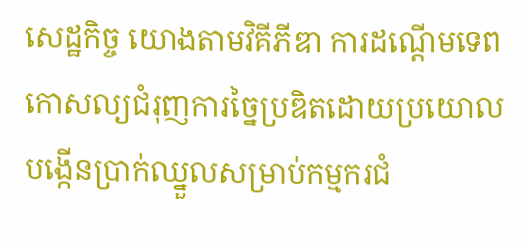សេដ្ឋកិច្ច យោងតាមវិគីភីឌា ការដណ្តើមទេពកោសល្យជំរុញការច្នៃប្រឌិតដោយប្រយោល បង្កើនប្រាក់ឈ្នួលសម្រាប់កម្មករជំ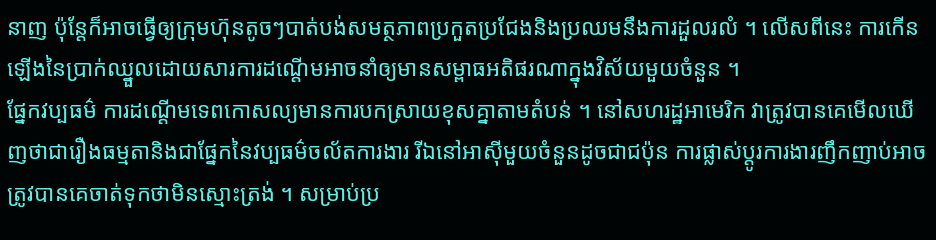នាញ ប៉ុន្តែក៏អាចធ្វើឲ្យក្រុមហ៊ុនតូចៗបាត់បង់សមត្ថភាពប្រកួតប្រជែងនិងប្រឈមនឹងការដួលរលំ ។ លើសពីនេះ ការកើនឡើងនៃប្រាក់ឈ្នួលដោយសារការដណ្តើមអាចនាំឲ្យមានសម្ពាធអតិផរណាក្នុងវិស័យមួយចំនួន ។
ផ្នែកវប្បធម៌ ការដណ្តើមទេពកោសល្យមានការបកស្រាយខុសគ្នាតាមតំបន់ ។ នៅសហរដ្ឋអាមេរិក វាត្រូវបានគេមើលឃើញថាជារឿងធម្មតានិងជាផ្នែកនៃវប្បធម៌ចល័តការងារ រីឯនៅអាស៊ីមួយចំនួនដូចជាជប៉ុន ការផ្លាស់ប្តូរការងារញឹកញាប់អាចត្រូវបានគេចាត់ទុកថាមិនស្មោះត្រង់ ។ សម្រាប់ប្រ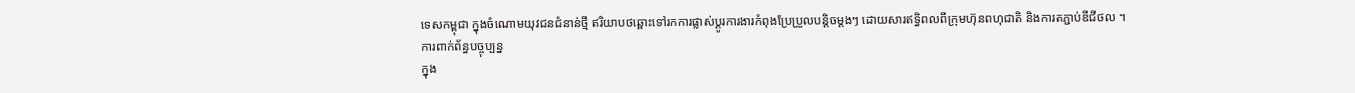ទេសកម្ពុជា ក្នុងចំណោមយុវជនជំនាន់ថ្មី ឥរិយាបថឆ្ពោះទៅរកការផ្លាស់ប្តូរការងារកំពុងប្រែប្រួលបន្តិចម្តងៗ ដោយសារឥទ្ធិពលពីក្រុមហ៊ុនពហុជាតិ និងការតភ្ជាប់ឌីជីថល ។
ការពាក់ព័ន្ធបច្ចុប្បន្ន
ក្នុង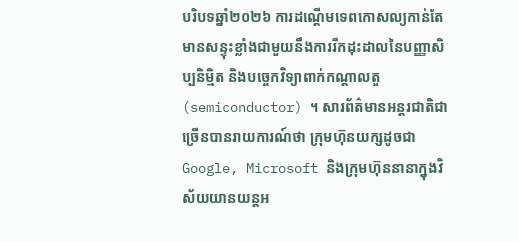បរិបទឆ្នាំ២០២៦ ការដណ្តើមទេពកោសល្យកាន់តែមានសន្ទុះខ្លាំងជាមួយនឹងការរីកដុះដាលនៃបញ្ញាសិប្បនិម្មិត និងបច្ចេកវិទ្យាពាក់កណ្តាលតួ (semiconductor) ។ សារព័ត៌មានអន្តរជាតិជាច្រើនបានរាយការណ៍ថា ក្រុមហ៊ុនយក្សដូចជា Google, Microsoft និងក្រុមហ៊ុននានាក្នុងវិស័យយានយន្តអ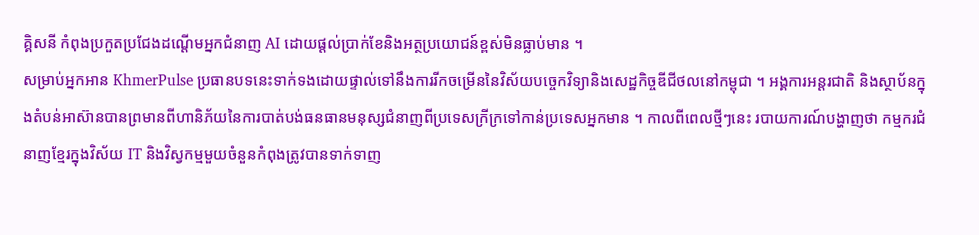គ្គិសនី កំពុងប្រកួតប្រជែងដណ្តើមអ្នកជំនាញ AI ដោយផ្តល់ប្រាក់ខែនិងអត្ថប្រយោជន៍ខ្ពស់មិនធ្លាប់មាន ។
សម្រាប់អ្នកអាន KhmerPulse ប្រធានបទនេះទាក់ទងដោយផ្ទាល់ទៅនឹងការរីកចម្រើននៃវិស័យបច្ចេកវិទ្យានិងសេដ្ឋកិច្ចឌីជីថលនៅកម្ពុជា ។ អង្គការអន្តរជាតិ និងស្ថាប័នក្នុងតំបន់អាស៊ានបានព្រមានពីហានិភ័យនៃការបាត់បង់ធនធានមនុស្សជំនាញពីប្រទេសក្រីក្រទៅកាន់ប្រទេសអ្នកមាន ។ កាលពីពេលថ្មីៗនេះ របាយការណ៍បង្ហាញថា កម្មករជំនាញខ្មែរក្នុងវិស័យ IT និងវិស្វកម្មមួយចំនួនកំពុងត្រូវបានទាក់ទាញ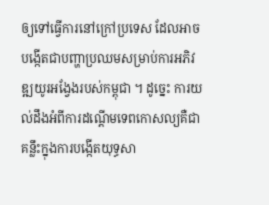ឲ្យទៅធ្វើការនៅក្រៅប្រទេស ដែលអាចបង្កើតជាបញ្ហាប្រឈមសម្រាប់ការអភិវឌ្ឍយូរអង្វែងរបស់កម្ពុជា ។ ដូច្នេះ ការយល់ដឹងអំពីការដណ្តើមទេពកោសល្យគឺជាគន្លឹះក្នុងការបង្កើតយុទ្ធសា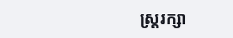ស្ត្ររក្សា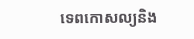ទេពកោសល្យនិង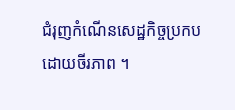ជំរុញកំណើនសេដ្ឋកិច្ចប្រកបដោយចីរភាព ។